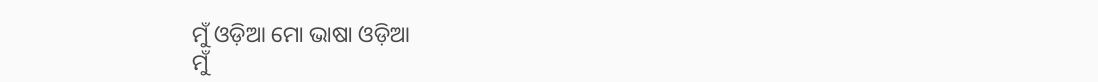ମୁଁ ଓଡ଼ିଆ ମୋ ଭାଷା ଓଡ଼ିଆ
ମୁଁ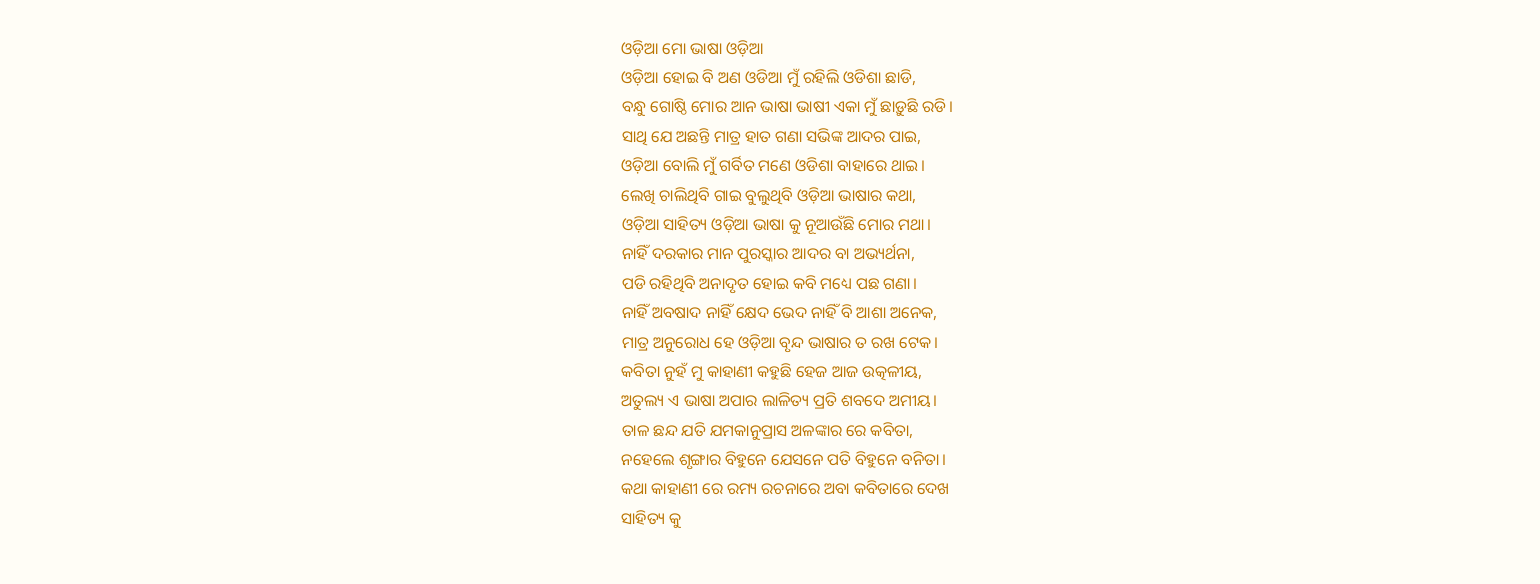ଓଡ଼ିଆ ମୋ ଭାଷା ଓଡ଼ିଆ
ଓଡ଼ିଆ ହୋଇ ବି ଅଣ ଓଡିଆ ମୁଁ ରହିଲି ଓଡିଶା ଛାଡି,
ବନ୍ଧୁ ଗୋଷ୍ଠି ମୋର ଆନ ଭାଷା ଭାଷୀ ଏକା ମୁଁ ଛାଡ଼ୁଛି ରଡି।
ସାଥି ଯେ ଅଛନ୍ତି ମାତ୍ର ହାତ ଗଣା ସଭିଙ୍କ ଆଦର ପାଇ,
ଓଡ଼ିଆ ବୋଲି ମୁଁ ଗର୍ବିତ ମଣେ ଓଡିଶା ବାହାରେ ଥାଇ।
ଲେଖି ଚାଲିଥିବି ଗାଇ ବୁଲୁଥିବି ଓଡ଼ିଆ ଭାଷାର କଥା,
ଓଡ଼ିଆ ସାହିତ୍ୟ ଓଡ଼ିଆ ଭାଷା କୁ ନୂଆଉଁଛି ମୋର ମଥା।
ନାହିଁ ଦରକାର ମାନ ପୁରସ୍କାର ଆଦର ବା ଅଭ୍ୟର୍ଥନା,
ପଡି ରହିଥିବି ଅନାଦୃତ ହୋଇ କବି ମଧ୍ୟେ ପଛ ଗଣା।
ନାହିଁ ଅବଷାଦ ନାହିଁ କ୍ଷେଦ ଭେଦ ନାହିଁ ବି ଆଶା ଅନେକ,
ମାତ୍ର ଅନୁରୋଧ ହେ ଓଡ଼ିଆ ବୃନ୍ଦ ଭାଷାର ତ ରଖ ଟେକ।
କବିତା ନୁହଁ ମୁ କାହାଣୀ କହୁଛି ହେଜ ଆଜ ଉତ୍କଳୀୟ,
ଅତୁଲ୍ୟ ଏ ଭାଷା ଅପାର ଲାଳିତ୍ୟ ପ୍ରତି ଶବଦେ ଅମୀୟ।
ତାଳ ଛନ୍ଦ ଯତି ଯମକାନୁପ୍ରାସ ଅଳଙ୍କାର ରେ କବିତା,
ନହେଲେ ଶୃଙ୍ଗାର ବିହୁନେ ଯେସନେ ପତି ବିହୁନେ ବନିତା।
କଥା କାହାଣୀ ରେ ରମ୍ୟ ରଚନାରେ ଅବା କବିତାରେ ଦେଖ
ସାହିତ୍ୟ କୁ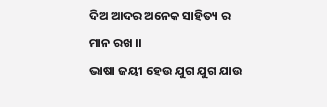ଦିଅ ଆଦର ଅନେକ ସାହିତ୍ୟ ର ମାନ ରଖ ।।
ଭାଷା ଜୟୀ ହେଉ ଯୁଗ ଯୁଗ ଯାଉ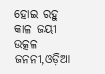ହୋଇ ରହୁ କାଳ ଜୟୀ
ଉତ୍କଳ ଜନନୀ,ଓଡ଼ିଆ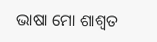ଭାଷା ମୋ ଶାଶ୍ୱତ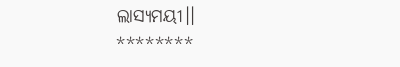ଲାସ୍ୟମୟୀ।।
********